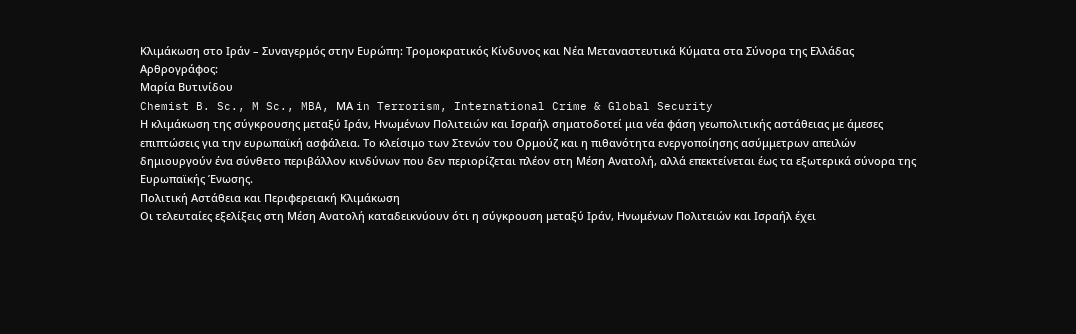Κλιμάκωση στο Ιράν – Συναγερμός στην Ευρώπη: Τρομοκρατικός Κίνδυνος και Νέα Μεταναστευτικά Κύματα στα Σύνορα της Ελλάδας
Aρθρογράφος:
Μαρία Βυτινίδου
Chemist B. Sc., M Sc., MBA, ΜΑ in Terrorism, International Crime & Global Security
Η κλιμάκωση της σύγκρουσης μεταξύ Ιράν, Ηνωμένων Πολιτειών και Ισραήλ σηματοδοτεί μια νέα φάση γεωπολιτικής αστάθειας με άμεσες επιπτώσεις για την ευρωπαϊκή ασφάλεια. Το κλείσιμο των Στενών του Ορμούζ και η πιθανότητα ενεργοποίησης ασύμμετρων απειλών δημιουργούν ένα σύνθετο περιβάλλον κινδύνων που δεν περιορίζεται πλέον στη Μέση Ανατολή, αλλά επεκτείνεται έως τα εξωτερικά σύνορα της Ευρωπαϊκής Ένωσης.
Πολιτική Αστάθεια και Περιφερειακή Κλιμάκωση
Οι τελευταίες εξελίξεις στη Μέση Ανατολή καταδεικνύουν ότι η σύγκρουση μεταξύ Ιράν, Ηνωμένων Πολιτειών και Ισραήλ έχει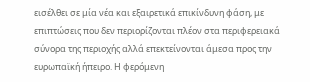εισέλθει σε μία νέα και εξαιρετικά επικίνδυνη φάση, με επιπτώσεις που δεν περιορίζονται πλέον στα περιφερειακά σύνορα της περιοχής αλλά επεκτείνονται άμεσα προς την ευρωπαϊκή ήπειρο. Η φερόμενη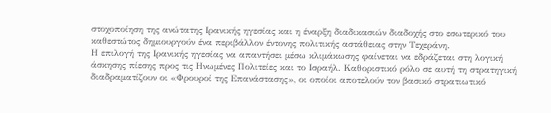στοχοποίηση της ανώτατης Iρανικής ηγεσίας και η έναρξη διαδικασιών διαδοχής στο εσωτερικό του καθεστώτος δημιουργούν ένα περιβάλλον έντονης πολιτικής αστάθειας στην Τεχεράνη.
Η επιλογή της Iρανικής ηγεσίας να απαντήσει μέσω κλιμάκωσης φαίνεται να εδράζεται στη λογική άσκησης πίεσης προς τις Ηνωμένες Πολιτείες και το Ισραήλ. Καθοριστικό ρόλο σε αυτή τη στρατηγική διαδραματίζουν οι «Φρουροί της Επανάστασης», οι οποίοι αποτελούν τον βασικό στρατιωτικό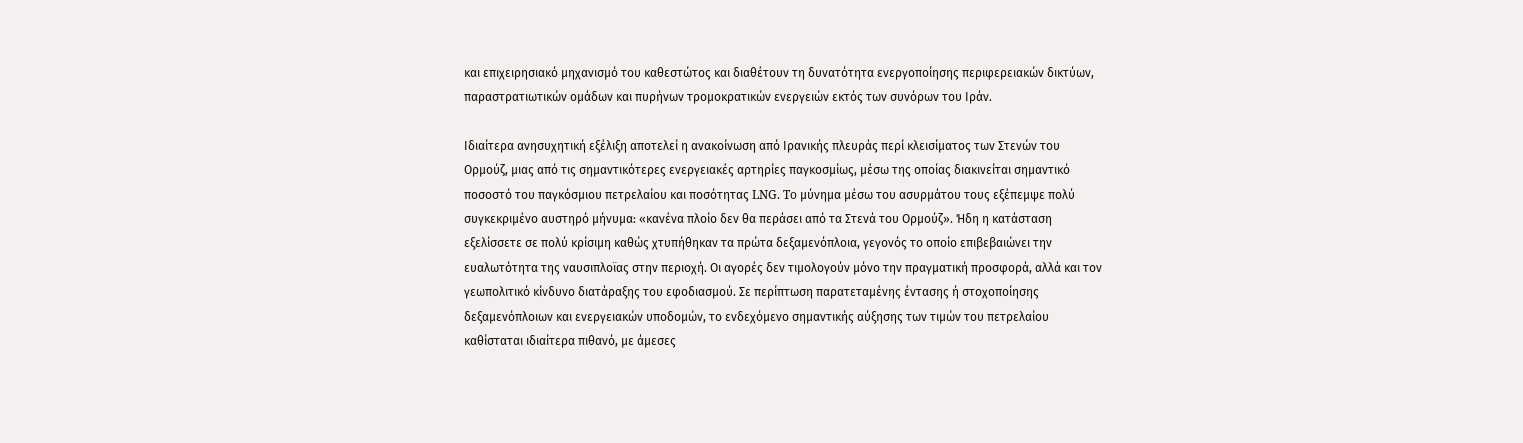και επιχειρησιακό μηχανισμό του καθεστώτος και διαθέτουν τη δυνατότητα ενεργοποίησης περιφερειακών δικτύων, παραστρατιωτικών ομάδων και πυρήνων τρομοκρατικών ενεργειών εκτός των συνόρων του Ιράν.

Ιδιαίτερα ανησυχητική εξέλιξη αποτελεί η ανακοίνωση από Ιρανικής πλευράς περί κλεισίματος των Στενών του Ορμούζ, μιας από τις σημαντικότερες ενεργειακές αρτηρίες παγκοσμίως, μέσω της οποίας διακινείται σημαντικό ποσοστό του παγκόσμιου πετρελαίου και ποσότητας LNG. To μύνημα μέσω του ασυρμάτου τους εξέπεμψε πολύ συγκεκριμένο αυστηρό μήνυμα: «κανένα πλοίο δεν θα περάσει από τα Στενά του Ορμούζ». Ήδη η κατάσταση εξελίσσετε σε πολύ κρίσιμη καθώς χτυπήθηκαν τα πρώτα δεξαμενόπλοια, γεγονός το οποίο επιβεβαιώνει την ευαλωτότητα της ναυσιπλοϊας στην περιοχή. Οι αγορές δεν τιμολογούν μόνο την πραγματική προσφορά, αλλά και τον γεωπολιτικό κίνδυνο διατάραξης του εφοδιασμού. Σε περίπτωση παρατεταμένης έντασης ή στοχοποίησης δεξαμενόπλοιων και ενεργειακών υποδομών, το ενδεχόμενο σημαντικής αύξησης των τιμών του πετρελαίου καθίσταται ιδιαίτερα πιθανό, με άμεσες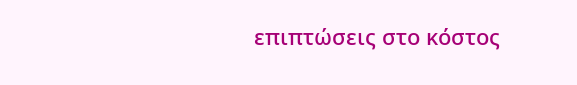επιπτώσεις στο κόστος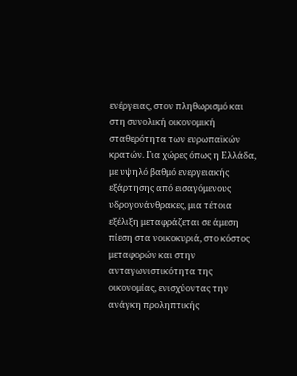ενέργειας, στον πληθωρισμό και στη συνολική οικονομική σταθερότητα των ευρωπαϊκών κρατών. Για χώρες όπως η Ελλάδα, με υψηλό βαθμό ενεργειακής εξάρτησης από εισαγόμενους υδρογονάνθρακες, μια τέτοια εξέλιξη μεταφράζεται σε άμεση πίεση στα νοικοκυριά, στο κόστος μεταφορών και στην ανταγωνιστικότητα της οικονομίας, ενισχύοντας την ανάγκη προληπτικής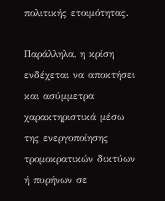πολιτικής ετοιμότητας.

Παράλληλα, η κρίση ενδέχεται να αποκτήσει και ασύμμετρα χαρακτηριστικά μέσω της ενεργοποίησης τρομοκρατικών δικτύων ή πυρήνων σε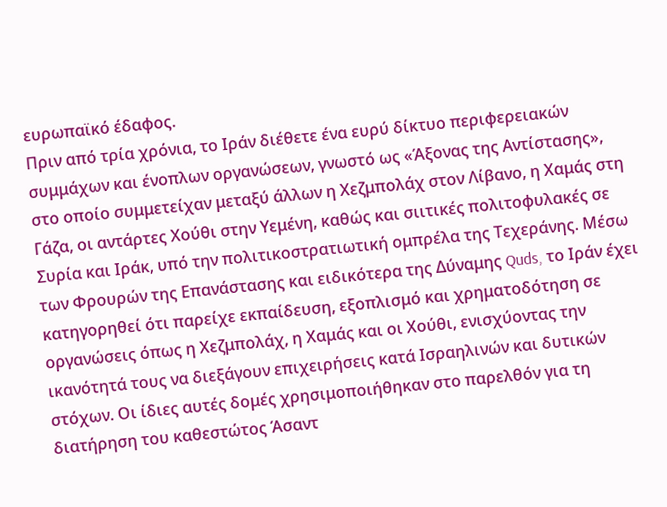ευρωπαϊκό έδαφος.
Πριν από τρία χρόνια, το Ιράν διέθετε ένα ευρύ δίκτυο περιφερειακών συμμάχων και ένοπλων οργανώσεων, γνωστό ως «Άξονας της Αντίστασης», στο οποίο συμμετείχαν μεταξύ άλλων η Χεζμπολάχ στον Λίβανο, η Χαμάς στη Γάζα, οι αντάρτες Χούθι στην Υεμένη, καθώς και σιιτικές πολιτοφυλακές σε Συρία και Ιράκ, υπό την πολιτικοστρατιωτική ομπρέλα της Τεχεράνης. Μέσω των Φρουρών της Επανάστασης και ειδικότερα της Δύναμης Quds, το Ιράν έχει κατηγορηθεί ότι παρείχε εκπαίδευση, εξοπλισμό και χρηματοδότηση σε οργανώσεις όπως η Χεζμπολάχ, η Χαμάς και οι Χούθι, ενισχύοντας την ικανότητά τους να διεξάγουν επιχειρήσεις κατά Ισραηλινών και δυτικών στόχων. Οι ίδιες αυτές δομές χρησιμοποιήθηκαν στο παρελθόν για τη διατήρηση του καθεστώτος Άσαντ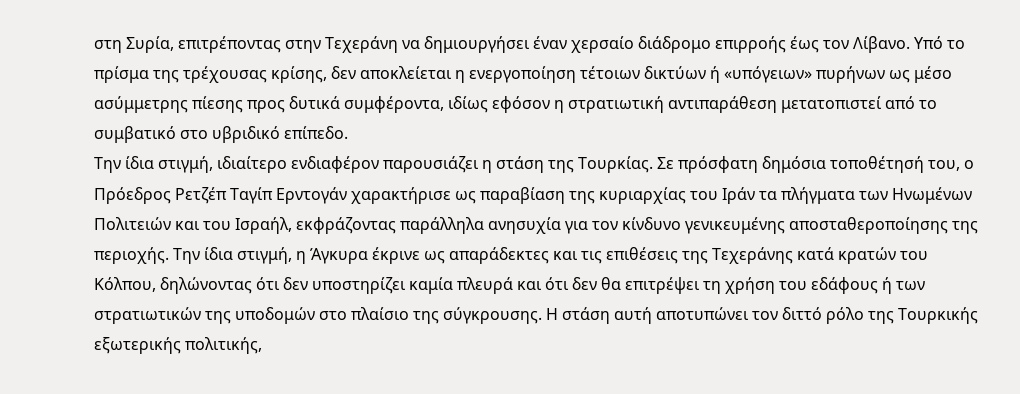στη Συρία, επιτρέποντας στην Τεχεράνη να δημιουργήσει έναν χερσαίο διάδρομο επιρροής έως τον Λίβανο. Υπό το πρίσμα της τρέχουσας κρίσης, δεν αποκλείεται η ενεργοποίηση τέτοιων δικτύων ή «υπόγειων» πυρήνων ως μέσο ασύμμετρης πίεσης προς δυτικά συμφέροντα, ιδίως εφόσον η στρατιωτική αντιπαράθεση μετατοπιστεί από το συμβατικό στο υβριδικό επίπεδο.
Την ίδια στιγμή, ιδιαίτερο ενδιαφέρον παρουσιάζει η στάση της Τουρκίας. Σε πρόσφατη δημόσια τοποθέτησή του, ο Πρόεδρος Ρετζέπ Ταγίπ Ερντογάν χαρακτήρισε ως παραβίαση της κυριαρχίας του Ιράν τα πλήγματα των Ηνωμένων Πολιτειών και του Ισραήλ, εκφράζοντας παράλληλα ανησυχία για τον κίνδυνο γενικευμένης αποσταθεροποίησης της περιοχής. Την ίδια στιγμή, η Άγκυρα έκρινε ως απαράδεκτες και τις επιθέσεις της Τεχεράνης κατά κρατών του Κόλπου, δηλώνοντας ότι δεν υποστηρίζει καμία πλευρά και ότι δεν θα επιτρέψει τη χρήση του εδάφους ή των στρατιωτικών της υποδομών στο πλαίσιο της σύγκρουσης. Η στάση αυτή αποτυπώνει τον διττό ρόλο της Τουρκικής εξωτερικής πολιτικής,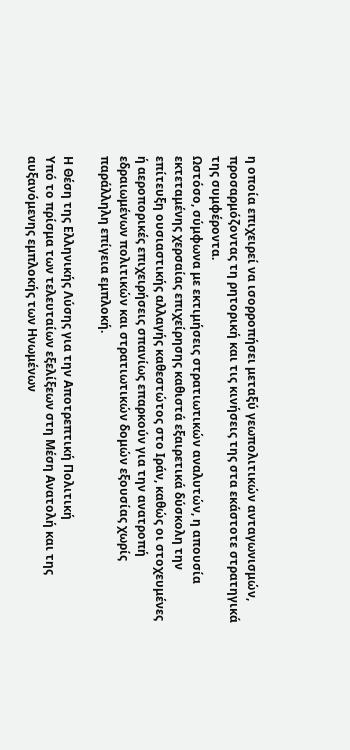η οποία επιχειρεί να ισορροπήσει μεταξύ γεωπολιτικών ανταγωνισμών, προσαρμόζοντας τη ρητορική και τις κινήσεις της στα εκάστοτε στρατηγικά της συμφέροντα.
Ωστόσο, σύμφωνα με εκτιμήσεις στρατιωτικών αναλυτών, η απουσία εκτεταμένης χερσαίας επιχείρησης καθιστά εξαιρετικά δύσκολη την επίτευξη ουσιαστικής αλλαγής καθεστώτος στο Ιράν, καθώς οι στοχευμένες ή αεροπορικές επιχειρήσεις σπανίως επαρκούν για την ανατροπή εδραιωμένων πολιτικών και στρατιωτικών δομών εξουσίας χωρίς παράλληλη επίγεια εμπλοκή.

Η Θέση της Ελληνικής Λύσης για την Αποτρεπτική Πολιτική
Υπό το πρίσμα των τελευταίων εξελίξεων στη Μέση Ανατολή και της αυξανόμενης εμπλοκής των Ηνωμένων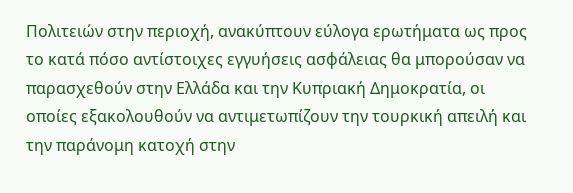Πολιτειών στην περιοχή, ανακύπτουν εύλογα ερωτήματα ως προς το κατά πόσο αντίστοιχες εγγυήσεις ασφάλειας θα μπορούσαν να παρασχεθούν στην Ελλάδα και την Κυπριακή Δημοκρατία, οι οποίες εξακολουθούν να αντιμετωπίζουν την τουρκική απειλή και την παράνομη κατοχή στην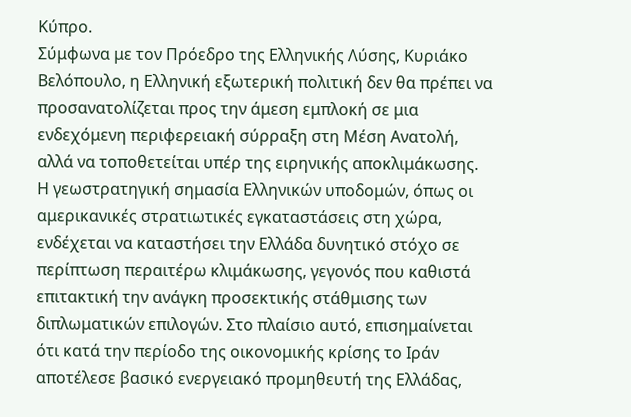Κύπρο.
Σύμφωνα με τον Πρόεδρο της Ελληνικής Λύσης, Κυριάκο Βελόπουλο, η Ελληνική εξωτερική πολιτική δεν θα πρέπει να προσανατολίζεται προς την άμεση εμπλοκή σε μια ενδεχόμενη περιφερειακή σύρραξη στη Μέση Ανατολή, αλλά να τοποθετείται υπέρ της ειρηνικής αποκλιμάκωσης. Η γεωστρατηγική σημασία Ελληνικών υποδομών, όπως οι αμερικανικές στρατιωτικές εγκαταστάσεις στη χώρα, ενδέχεται να καταστήσει την Ελλάδα δυνητικό στόχο σε περίπτωση περαιτέρω κλιμάκωσης, γεγονός που καθιστά επιτακτική την ανάγκη προσεκτικής στάθμισης των διπλωματικών επιλογών. Στο πλαίσιο αυτό, επισημαίνεται ότι κατά την περίοδο της οικονομικής κρίσης το Ιράν αποτέλεσε βασικό ενεργειακό προμηθευτή της Ελλάδας,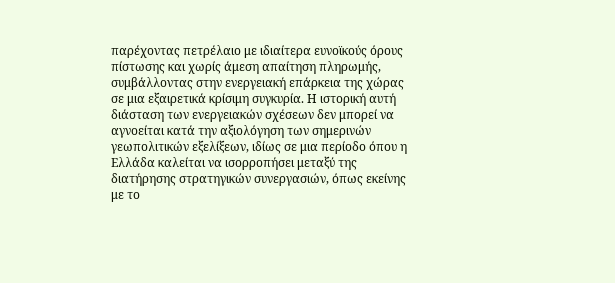παρέχοντας πετρέλαιο με ιδιαίτερα ευνοϊκούς όρους πίστωσης και χωρίς άμεση απαίτηση πληρωμής, συμβάλλοντας στην ενεργειακή επάρκεια της χώρας σε μια εξαιρετικά κρίσιμη συγκυρία. Η ιστορική αυτή διάσταση των ενεργειακών σχέσεων δεν μπορεί να αγνοείται κατά την αξιολόγηση των σημερινών γεωπολιτικών εξελίξεων, ιδίως σε μια περίοδο όπου η Ελλάδα καλείται να ισορροπήσει μεταξύ της διατήρησης στρατηγικών συνεργασιών, όπως εκείνης με το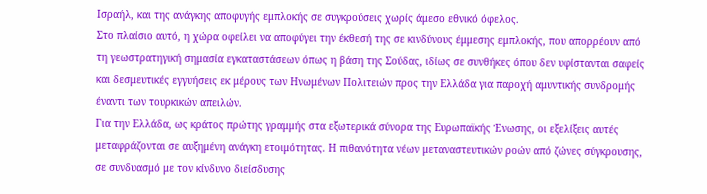Ισραήλ, και της ανάγκης αποφυγής εμπλοκής σε συγκρούσεις χωρίς άμεσο εθνικό όφελος.
Στο πλαίσιο αυτό, η χώρα οφείλει να αποφύγει την έκθεσή της σε κινδύνους έμμεσης εμπλοκής, που απορρέουν από τη γεωστρατηγική σημασία εγκαταστάσεων όπως η βάση της Σούδας, ιδίως σε συνθήκες όπου δεν υφίστανται σαφείς και δεσμευτικές εγγυήσεις εκ μέρους των Ηνωμένων Πολιτειών προς την Ελλάδα για παροχή αμυντικής συνδρομής έναντι των τουρκικών απειλών.
Για την Ελλάδα, ως κράτος πρώτης γραμμής στα εξωτερικά σύνορα της Ευρωπαϊκής Ένωσης, οι εξελίξεις αυτές μεταφράζονται σε αυξημένη ανάγκη ετοιμότητας. Η πιθανότητα νέων μεταναστευτικών ροών από ζώνες σύγκρουσης, σε συνδυασμό με τον κίνδυνο διείσδυσης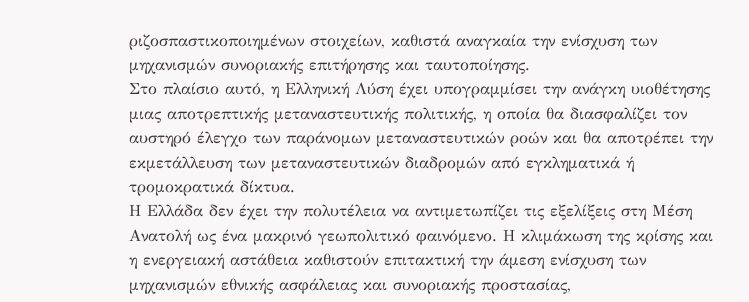ριζοσπαστικοποιημένων στοιχείων, καθιστά αναγκαία την ενίσχυση των μηχανισμών συνοριακής επιτήρησης και ταυτοποίησης.
Στο πλαίσιο αυτό, η Ελληνική Λύση έχει υπογραμμίσει την ανάγκη υιοθέτησης μιας αποτρεπτικής μεταναστευτικής πολιτικής, η οποία θα διασφαλίζει τον αυστηρό έλεγχο των παράνομων μεταναστευτικών ροών και θα αποτρέπει την εκμετάλλευση των μεταναστευτικών διαδρομών από εγκληματικά ή τρομοκρατικά δίκτυα.
Η Ελλάδα δεν έχει την πολυτέλεια να αντιμετωπίζει τις εξελίξεις στη Μέση Ανατολή ως ένα μακρινό γεωπολιτικό φαινόμενο. Η κλιμάκωση της κρίσης και η ενεργειακή αστάθεια καθιστούν επιτακτική την άμεση ενίσχυση των μηχανισμών εθνικής ασφάλειας και συνοριακής προστασίας,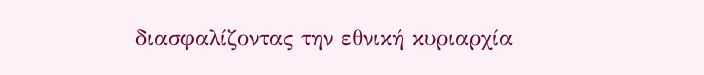διασφαλίζοντας την εθνική κυριαρχία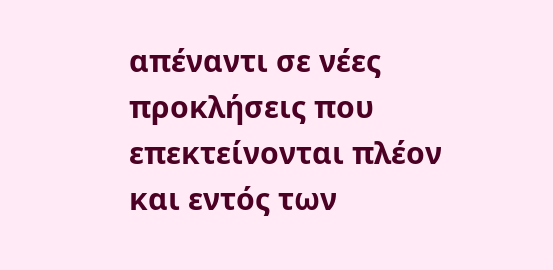απέναντι σε νέες προκλήσεις που επεκτείνονται πλέον και εντός των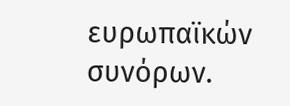ευρωπαϊκών συνόρων.